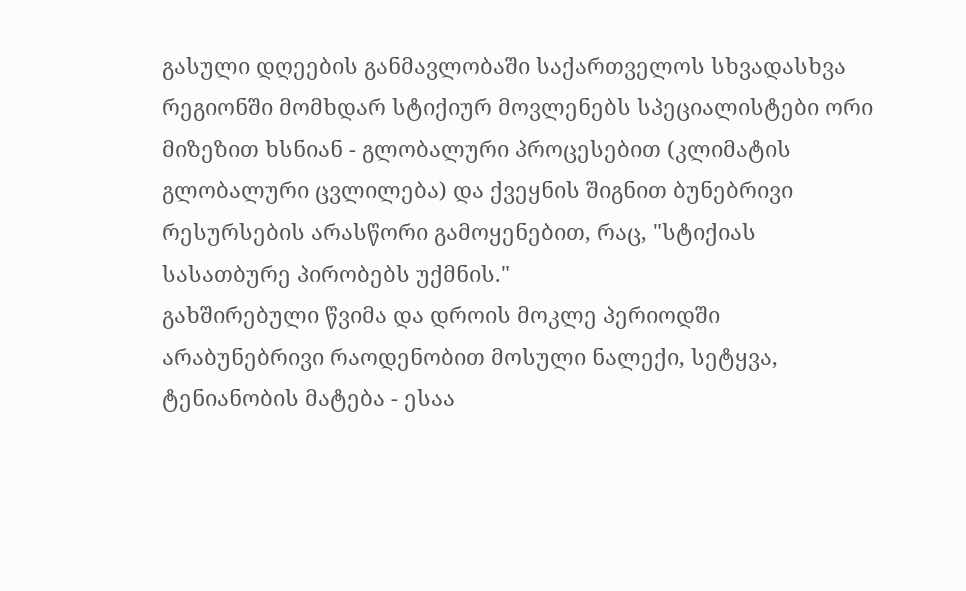გასული დღეების განმავლობაში საქართველოს სხვადასხვა რეგიონში მომხდარ სტიქიურ მოვლენებს სპეციალისტები ორი მიზეზით ხსნიან - გლობალური პროცესებით (კლიმატის გლობალური ცვლილება) და ქვეყნის შიგნით ბუნებრივი რესურსების არასწორი გამოყენებით, რაც, "სტიქიას სასათბურე პირობებს უქმნის."
გახშირებული წვიმა და დროის მოკლე პერიოდში არაბუნებრივი რაოდენობით მოსული ნალექი, სეტყვა, ტენიანობის მატება - ესაა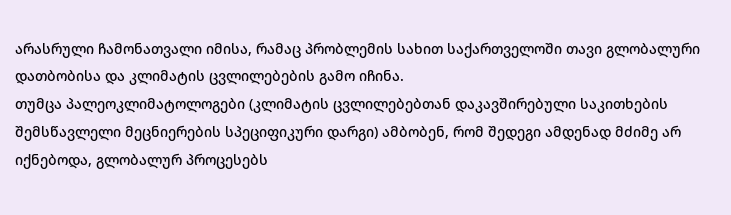არასრული ჩამონათვალი იმისა, რამაც პრობლემის სახით საქართველოში თავი გლობალური დათბობისა და კლიმატის ცვლილებების გამო იჩინა.
თუმცა პალეოკლიმატოლოგები (კლიმატის ცვლილებებთან დაკავშირებული საკითხების შემსწავლელი მეცნიერების სპეციფიკური დარგი) ამბობენ, რომ შედეგი ამდენად მძიმე არ იქნებოდა, გლობალურ პროცესებს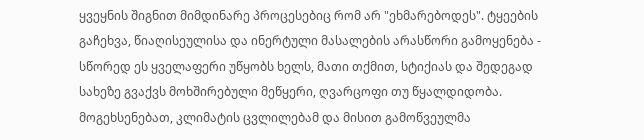ყვეყნის შიგნით მიმდინარე პროცესებიც რომ არ "ეხმარებოდეს". ტყეების გაჩეხვა, წიაღისეულისა და ინერტული მასალების არასწორი გამოყენება - სწორედ ეს ყველაფერი უწყობს ხელს, მათი თქმით, სტიქიას და შედეგად სახეზე გვაქვს მოხშირებული მეწყერი, ღვარცოფი თუ წყალდიდობა.
მოგეხსენებათ, კლიმატის ცვლილებამ და მისით გამოწვეულმა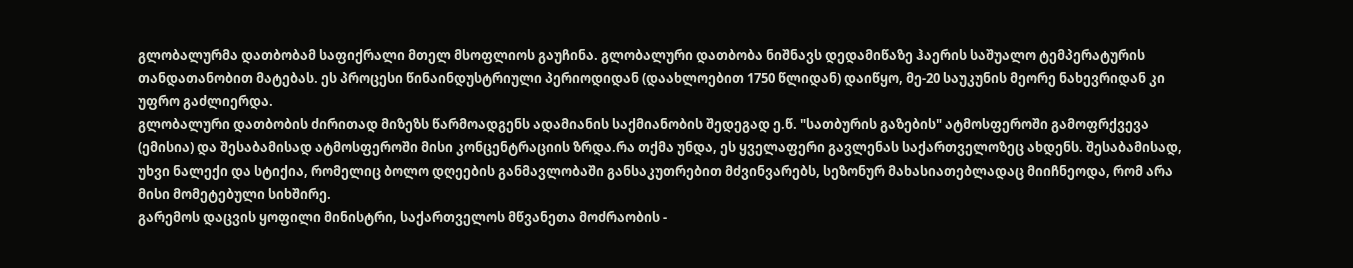გლობალურმა დათბობამ საფიქრალი მთელ მსოფლიოს გაუჩინა. გლობალური დათბობა ნიშნავს დედამიწაზე ჰაერის საშუალო ტემპერატურის თანდათანობით მატებას. ეს პროცესი წინაინდუსტრიული პერიოდიდან (დაახლოებით 1750 წლიდან) დაიწყო, მე-20 საუკუნის მეორე ნახევრიდან კი უფრო გაძლიერდა.
გლობალური დათბობის ძირითად მიზეზს წარმოადგენს ადამიანის საქმიანობის შედეგად ე.წ. "სათბურის გაზების" ატმოსფეროში გამოფრქვევა (ემისია) და შესაბამისად ატმოსფეროში მისი კონცენტრაციის ზრდა.რა თქმა უნდა, ეს ყველაფერი გავლენას საქართველოზეც ახდენს. შესაბამისად, უხვი ნალექი და სტიქია, რომელიც ბოლო დღეების განმავლობაში განსაკუთრებით მძვინვარებს, სეზონურ მახასიათებლადაც მიიჩნეოდა, რომ არა მისი მომეტებული სიხშირე.
გარემოს დაცვის ყოფილი მინისტრი, საქართველოს მწვანეთა მოძრაობის -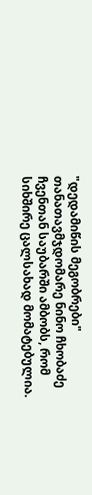"დედამიწის მეგობრები" თანათავმჯდომარე ნინო ჩხობაძე ჩვენთან საუბარში ამბობს, რომ სიხშირე ცალსახად მომატებულია.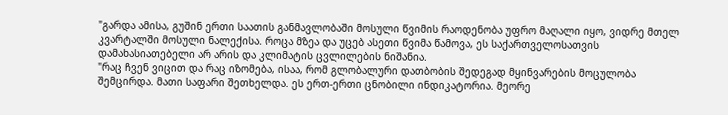"გარდა ამისა, გუშინ ერთი საათის განმავლობაში მოსული წვიმის რაოდენობა უფრო მაღალი იყო, ვიდრე მთელ კვარტალში მოსული ნალექისა. როცა მზეა და უცებ ასეთი წვიმა წამოვა, ეს საქართველოსათვის დამახასიათებელი არ არის და კლიმატის ცვლილების ნიშანია.
"რაც ჩვენ ვიცით და რაც იზომება, ისაა, რომ გლობალური დათბობის შედეგად მყინვარების მოცულობა შემცირდა. მათი საფარი შეთხელდა. ეს ერთ-ერთი ცნობილი ინდიკატორია. მეორე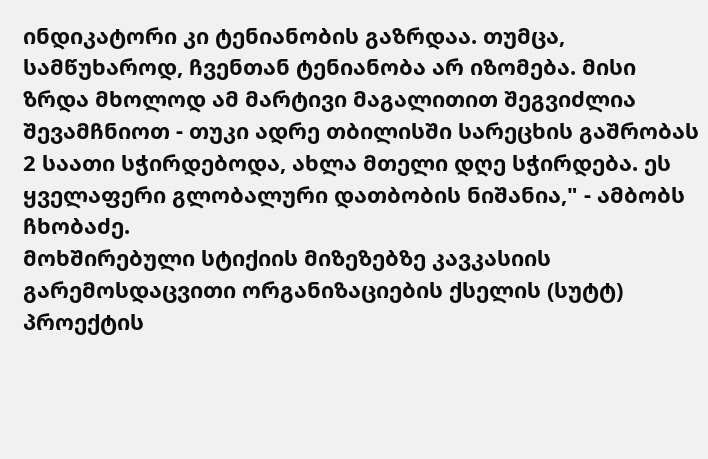ინდიკატორი კი ტენიანობის გაზრდაა. თუმცა, სამწუხაროდ, ჩვენთან ტენიანობა არ იზომება. მისი ზრდა მხოლოდ ამ მარტივი მაგალითით შეგვიძლია შევამჩნიოთ - თუკი ადრე თბილისში სარეცხის გაშრობას 2 საათი სჭირდებოდა, ახლა მთელი დღე სჭირდება. ეს ყველაფერი გლობალური დათბობის ნიშანია," - ამბობს ჩხობაძე.
მოხშირებული სტიქიის მიზეზებზე კავკასიის გარემოსდაცვითი ორგანიზაციების ქსელის (სუტტ) პროექტის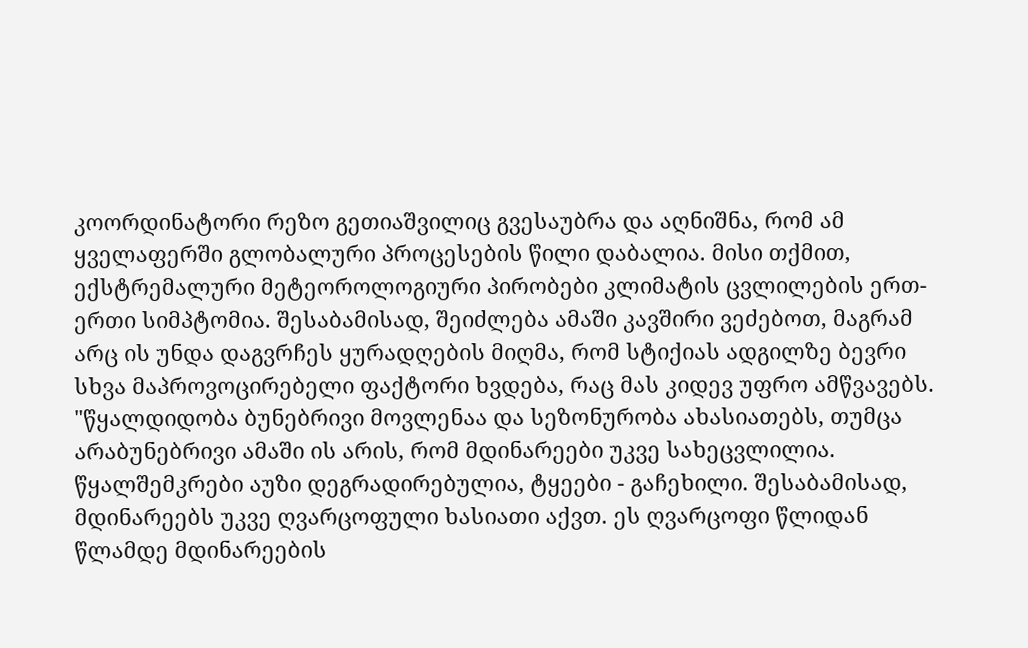კოორდინატორი რეზო გეთიაშვილიც გვესაუბრა და აღნიშნა, რომ ამ ყველაფერში გლობალური პროცესების წილი დაბალია. მისი თქმით, ექსტრემალური მეტეოროლოგიური პირობები კლიმატის ცვლილების ერთ-ერთი სიმპტომია. შესაბამისად, შეიძლება ამაში კავშირი ვეძებოთ, მაგრამ არც ის უნდა დაგვრჩეს ყურადღების მიღმა, რომ სტიქიას ადგილზე ბევრი სხვა მაპროვოცირებელი ფაქტორი ხვდება, რაც მას კიდევ უფრო ამწვავებს.
"წყალდიდობა ბუნებრივი მოვლენაა და სეზონურობა ახასიათებს, თუმცა არაბუნებრივი ამაში ის არის, რომ მდინარეები უკვე სახეცვლილია. წყალშემკრები აუზი დეგრადირებულია, ტყეები - გაჩეხილი. შესაბამისად, მდინარეებს უკვე ღვარცოფული ხასიათი აქვთ. ეს ღვარცოფი წლიდან წლამდე მდინარეების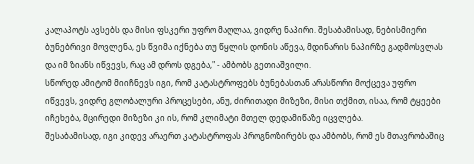კალაპოტს ავსებს და მისი ფსკერი უფრო მაღლაა, ვიდრე ნაპირი. შესაბამისად, ნებისმიერი ბუნებრივი მოვლენა, ეს წვიმა იქნება თუ წყლის დონის აწევა, მდინარის ნაპირზე გადმოსვლას და იმ ზიანს იწვევს, რაც ამ დროს დგება," - ამბობს გეთიაშვილი.
სწორედ ამიტომ მიიჩნევს იგი, რომ კატასტროფებს ბუნებასთან არასწორი მოქცევა უფრო იწვევს, ვიდრე გლობალური პროცესები, ანუ, ძირითადი მიზეზი, მისი თქმით, ისაა, რომ ტყეები იჩეხება, მცირედი მიზეზი კი ის, რომ კლიმატი მთელ დედამიწაზე იცვლება.
შესაბამისად, იგი კიდევ არაერთ კატასტროფას პროგნოზირებს და ამბობს, რომ ეს მთავრობაშიც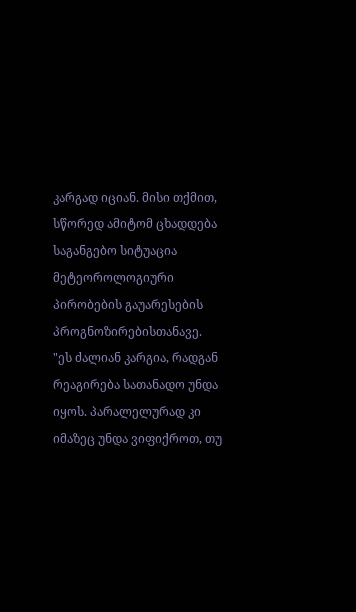კარგად იციან. მისი თქმით, სწორედ ამიტომ ცხადდება საგანგებო სიტუაცია მეტეოროლოგიური პირობების გაუარესების პროგნოზირებისთანავე.
"ეს ძალიან კარგია, რადგან რეაგირება სათანადო უნდა იყოს. პარალელურად კი იმაზეც უნდა ვიფიქროთ, თუ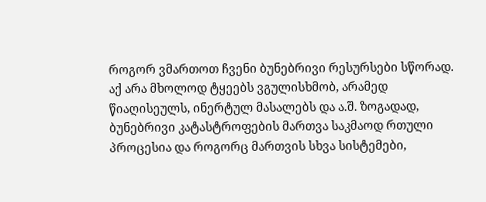როგორ ვმართოთ ჩვენი ბუნებრივი რესურსები სწორად. აქ არა მხოლოდ ტყეებს ვგულისხმობ, არამედ წიაღისეულს, ინერტულ მასალებს და ა.შ. ზოგადად, ბუნებრივი კატასტროფების მართვა საკმაოდ რთული პროცესია და როგორც მართვის სხვა სისტემები,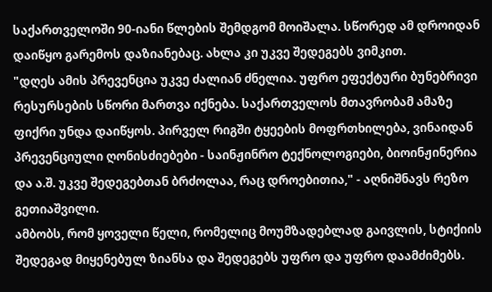საქართველოში 90-იანი წლების შემდგომ მოიშალა. სწორედ ამ დროიდან დაიწყო გარემოს დაზიანებაც. ახლა კი უკვე შედეგებს ვიმკით.
"დღეს ამის პრევენცია უკვე ძალიან ძნელია. უფრო ეფექტური ბუნებრივი რესურსების სწორი მართვა იქნება. საქართველოს მთავრობამ ამაზე ფიქრი უნდა დაიწყოს. პირველ რიგში ტყეების მოფრთხილება, ვინაიდან პრევენციული ღონისძიებები - საინჟინრო ტექნოლოგიები, ბიოინჟინერია და ა.შ. უკვე შედეგებთან ბრძოლაა, რაც დროებითია," - აღნიშნავს რეზო გეთიაშვილი.
ამბობს, რომ ყოველი წელი, რომელიც მოუმზადებლად გაივლის, სტიქიის შედეგად მიყენებულ ზიანსა და შედეგებს უფრო და უფრო დაამძიმებს.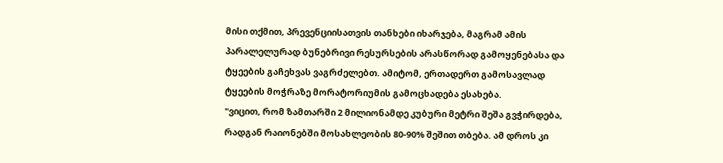მისი თქმით, პრევენციისათვის თანხები იხარჯება, მაგრამ ამის პარალელურად ბუნებრივი რესურსების არასწორად გამოყენებასა და ტყეების გაჩეხვას ვაგრძელებთ. ამიტომ, ერთადერთ გამოსავლად ტყეების მოჭრაზე მორატორიუმის გამოცხადება ესახება.
"ვიცით, რომ ზამთარში 2 მილიონამდე კუბური მეტრი შეშა გვჭირდება, რადგან რაიონებში მოსახლეობის 80-90% შეშით თბება. ამ დროს კი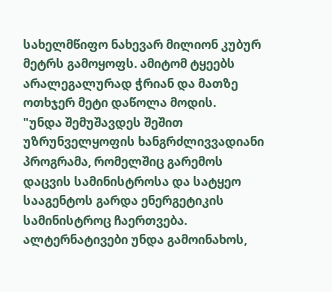სახელმწიფო ნახევარ მილიონ კუბურ მეტრს გამოყოფს. ამიტომ ტყეებს არალეგალურად ჭრიან და მათზე ოთხჯერ მეტი დაწოლა მოდის.
"უნდა შემუშავდეს შეშით უზრუნველყოფის ხანგრძლივვადიანი პროგრამა, რომელშიც გარემოს დაცვის სამინისტროსა და სატყეო სააგენტოს გარდა ენერგეტიკის სამინისტროც ჩაერთვება. ალტერნატივები უნდა გამოინახოს,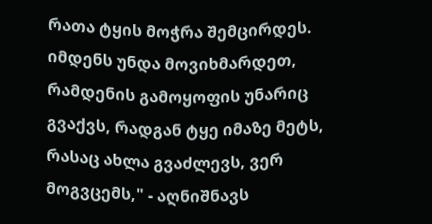რათა ტყის მოჭრა შემცირდეს. იმდენს უნდა მოვიხმარდეთ, რამდენის გამოყოფის უნარიც გვაქვს, რადგან ტყე იმაზე მეტს, რასაც ახლა გვაძლევს, ვერ მოგვცემს," - აღნიშნავს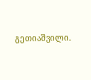გეთიაშვილი.